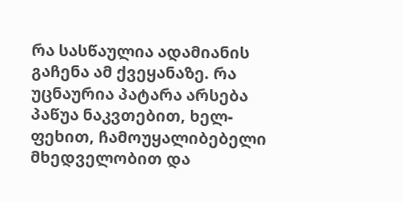რა სასწაულია ადამიანის გაჩენა ამ ქვეყანაზე. რა უცნაურია პატარა არსება პაწუა ნაკვთებით, ხელ-ფეხით, ჩამოუყალიბებელი მხედველობით და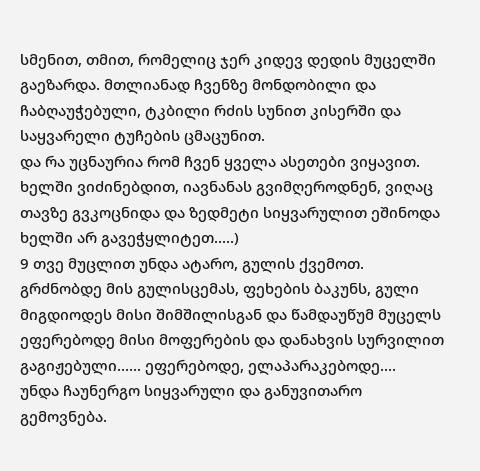სმენით, თმით, რომელიც ჯერ კიდევ დედის მუცელში გაეზარდა. მთლიანად ჩვენზე მონდობილი და ჩაბღაუჭებული, ტკბილი რძის სუნით კისერში და საყვარელი ტუჩების ცმაცუნით.
და რა უცნაურია რომ ჩვენ ყველა ასეთები ვიყავით. ხელში ვიძინებდით, იავნანას გვიმღეროდნენ, ვიღაც თავზე გვკოცნიდა და ზედმეტი სიყვარულით ეშინოდა ხელში არ გავეჭყლიტეთ.....)
9 თვე მუცლით უნდა ატარო, გულის ქვემოთ. გრძნობდე მის გულისცემას, ფეხების ბაკუნს, გული მიგდიოდეს მისი შიმშილისგან და წამდაუწუმ მუცელს ეფერებოდე მისი მოფერების და დანახვის სურვილით გაგიჟებული...... ეფერებოდე, ელაპარაკებოდე....
უნდა ჩაუნერგო სიყვარული და განუვითარო გემოვნება.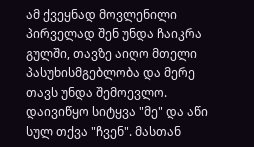ამ ქვეყნად მოვლენილი პირველად შენ უნდა ჩაიკრა გულში, თავზე აიღო მთელი პასუხისმგებლობა და მერე თავს უნდა შემოევლო. დაივიწყო სიტყვა "მე" და აწი სულ თქვა "ჩვენ". მასთან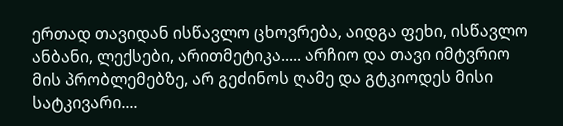ერთად თავიდან ისწავლო ცხოვრება, აიდგა ფეხი, ისწავლო ანბანი, ლექსები, არითმეტიკა..... არჩიო და თავი იმტვრიო მის პრობლემებზე, არ გეძინოს ღამე და გტკიოდეს მისი სატკივარი....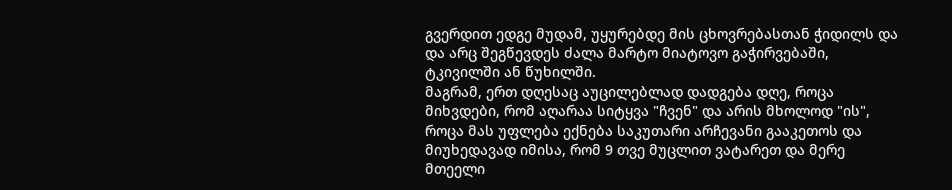გვერდით ედგე მუდამ, უყურებდე მის ცხოვრებასთან ჭიდილს და და არც შეგწევდეს ძალა მარტო მიატოვო გაჭირვებაში, ტკივილში ან წუხილში.
მაგრამ, ერთ დღესაც აუცილებლად დადგება დღე, როცა მიხვდები, რომ აღარაა სიტყვა "ჩვენ" და არის მხოლოდ "ის", როცა მას უფლება ექნება საკუთარი არჩევანი გააკეთოს და მიუხედავად იმისა, რომ 9 თვე მუცლით ვატარეთ და მერე მთეელი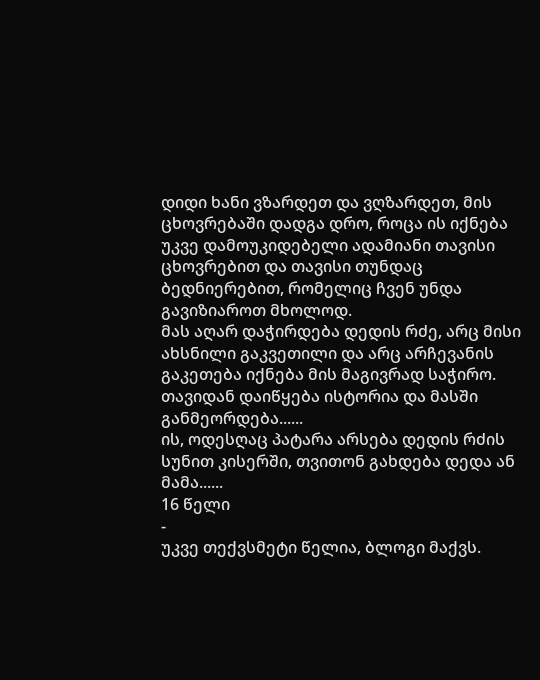დიდი ხანი ვზარდეთ და ვღზარდეთ, მის ცხოვრებაში დადგა დრო, როცა ის იქნება უკვე დამოუკიდებელი ადამიანი თავისი ცხოვრებით და თავისი თუნდაც ბედნიერებით, რომელიც ჩვენ უნდა გავიზიაროთ მხოლოდ.
მას აღარ დაჭირდება დედის რძე, არც მისი ახსნილი გაკვეთილი და არც არჩევანის გაკეთება იქნება მის მაგივრად საჭირო.
თავიდან დაიწყება ისტორია და მასში განმეორდება......
ის, ოდესღაც პატარა არსება დედის რძის სუნით კისერში, თვითონ გახდება დედა ან მამა......
16 წელი
-
უკვე თექვსმეტი წელია, ბლოგი მაქვს.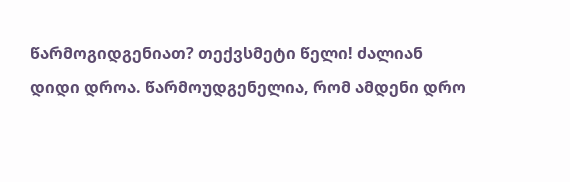წარმოგიდგენიათ? თექვსმეტი წელი! ძალიან
დიდი დროა. წარმოუდგენელია, რომ ამდენი დრო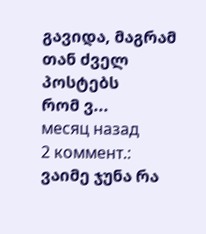გავიდა, მაგრამ თან ძველ პოსტებს
რომ ვ...
месяц назад
2 коммент.:
ვაიმე ჯუნა რა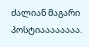ძალიან მაგარი პოსტიაააააააა.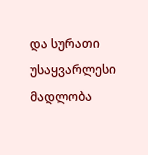და სურათი უსაყვარლესი
მადლობა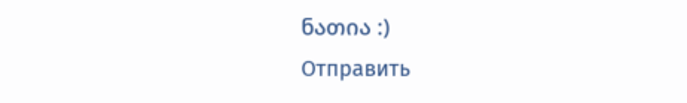ნათია :)
Отправить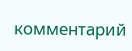комментарий